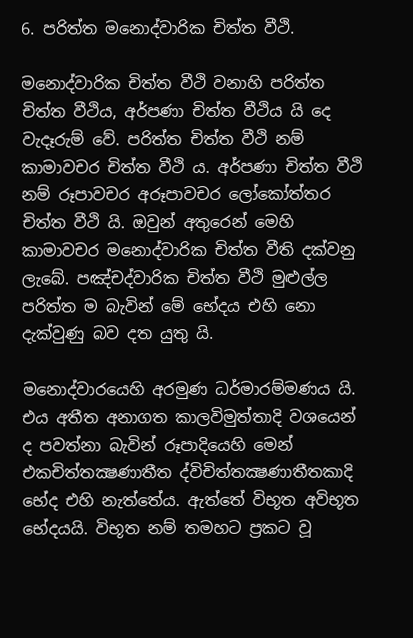6. පරිත්ත මනොද්වාරික චිත්ත වීථි.

මනොද්වාරික චිත්ත වීථි වනාහි පරිත්ත චිත්ත වීථිය, අර්පණා චිත්ත වීථිය යි දෙ වැදෑරුම් වේ. පරිත්ත චිත්ත වීථි නම් කාමාවචර චිත්ත වීථි ය. අර්පණා චිත්ත වීථි නම් රූපාවචර අරූපාවචර ලෝකෝත්තර චිත්ත වීථි යි. ඔවුන් අතුරෙන් මෙහි කාමාවචර මනොද්වාරික චිත්ත වීති දක්වනු ලැබේ. පඤ්චද්වාරික චිත්ත වීථි මුළුල්ල පරිත්ත ම බැවින් මේ භේදය එහි නො දැක්වුණු බව දත යුතු යි.

මනොද්වාරයෙහි අරමුණ ධර්මාරම්මණය යි. එය අතීත අනාගත කාලවිමුත්තාදි වශයෙන් ද පවත්නා බැවින් රූපාදියෙහි මෙන් එකචිත්තක්‍ෂණාතීත ද්විචිත්තක්‍ෂණාතීතකාදි භේද එහි නැත්තේය. ඇත්තේ විභූත අවිභූත භේදයයි. විභූත නම් තමහට ප්‍රකට වූ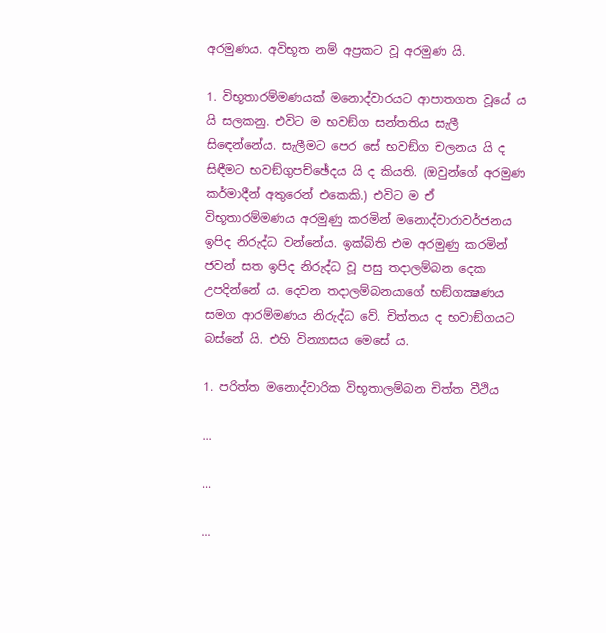අරමුණය. අවිභූත නම් අප්‍රකට වූ අරමුණ යි.

1. විභූතාරම්මණයක් මනොද්වාරයට ආපාතගත වූයේ ය යි සලකනු. එවිට ම භවඞ්ග සන්තතිය සැලී සිඳෙන්නේය. සැලීමට පෙර සේ භවඞ්ග චලනය යි ද සිඳීමට භවඞ්ගුපච්ඡේදය යි ද කියති. (ඔවුන්ගේ අරමුණ කර්මාදීන් අතුරෙන් එකෙකි.) එවිට ම ඒ විභූතාරම්මණය අරමුණු කරමින් මනොද්වාරාවර්ජනය ඉපිද නිරුද්ධ වන්නේය. ඉක්බිති එම අරමුණු කරමින් ජවන් සත ඉපිද නිරුද්ධ වූ පසු තදාලම්බන දෙක උපදින්නේ ය. දෙවන තදාලම්බනයාගේ භඞ්ගක්‍ෂණය සමග ආරම්මණය නිරුද්ධ වේ. චිත්තය ද භවාඞ්ගයට බස්නේ යි. එහි වින්‍යාසය මෙසේ ය.

1. පරිත්ත මනොද්වාරික විභූතාලම්බන චිත්ත වීථිය

...

...

...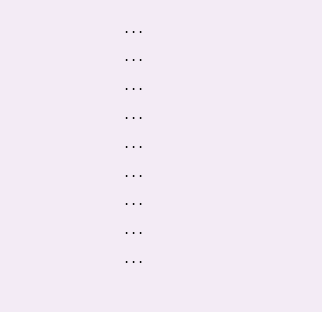...

...

...

...

...

...

...

...

...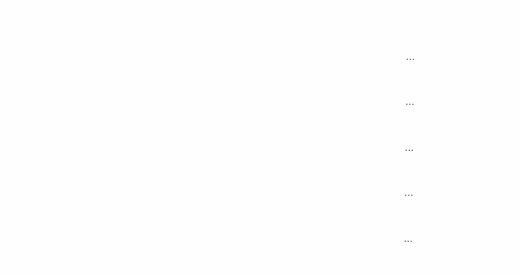...

...

...

...

...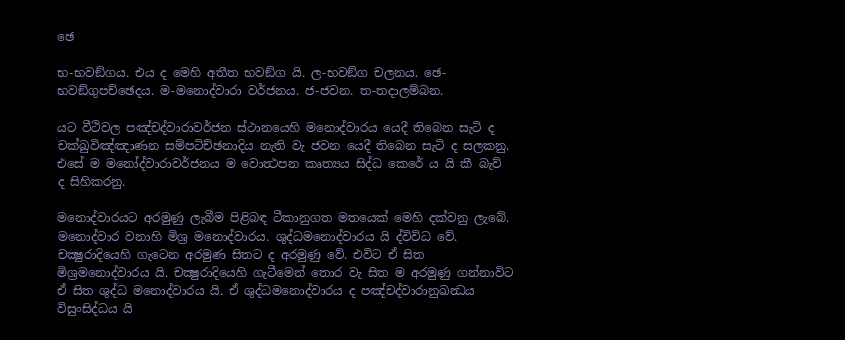ඡෙ

භ-භවඞ්ගය. එය ද මෙහි අතීත භවඞ්ග යි. ල-භවඞ්ග චලනය. ඡෙ-භවඞ්ගුපච්ඡෙදය. ම-මනොද්වාරා වර්ජනය. ජ-ජවන. ත-තදාලම්බන.

යට වීථිවල පඤ්චද්වාරාවර්ජන ස්ථානයෙහි මනොද්වාරය යෙදී තිබෙන සැටි ද චක්ඛුවිඤ්ඤාණන සම්පටිච්ඡනාදිය නැති වැ ජවන යෙදී තිබෙන සැටි ද සලකනු. එසේ ම මනෝද්වාරාවර්ජනය ම වොත්‍ථපන කෘත්‍යය සිද්ධ කෙරේ ය යි කී බැව් ද සිහිකරනු.

මනොද්වාරයට අරමුණු ලැබීම පිළිබඳ ටීකානුගත මතයෙක් මෙහි දක්වනු ලැබේ. මනොද්වාර වනාහි මිශ්‍ර මනොද්වාරය. ශුද්ධමනොද්වාරය යි ද්විවිධ වේ. චක්‍ෂුරාදියෙහි ගැටෙන අරමුණ සිතට ද අරමුණු වේ. එවිට ඒ සිත මිශ්‍රමනොද්වාරය යි. චක්‍ෂුරාදියෙහි ගැටීමෙන් තොර වැ සිත ම අරමුණු ගන්නාවිට ඒ සිත ශුද්ධ මනොද්වාරය යි. ඒ ශුද්ධමනොද්වාරය ද පඤ්චද්වාරානුඛන්‍ධය විසුංසිද්ධය යි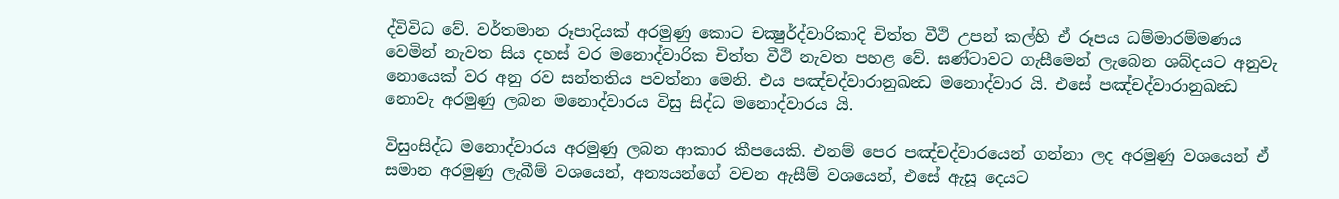ද්විවිධ වේ. වර්තමාන රූපාදියක් අරමුණු කොට චක්‍ෂුර්ද්වාරිකාදි චිත්ත වීථි උපන් කල්හි ඒ රූපය ධම්මාරම්මණය වෙමින් නැවත සිය දහස් වර මනොද්වාරික චිත්ත වීථි නැවත පහළ වේ. ඝණ්ටාවට ගැසීමෙන් ලැබෙන ශබ්දයට අනුවැ නොයෙක් වර අනු රව සන්තතිය පවත්නා මෙනි. එය පඤ්චද්වාරානුඛන්‍ධ මනොද්වාර යි. එසේ පඤ්චද්වාරානුඛන්‍ධ නොවැ අරමුණු ලබන මනොද්වාරය විසු සිද්ධ මනොද්වාරය යි.

විසුංසිද්ධ මනොද්වාරය අරමුණු ලබන ආකාර කීපයෙකි. එනම් පෙර පඤ්චද්වාරයෙන් ගන්නා ලද අරමුණු වශයෙන් ඒ සමාන අරමුණු ලැබීම් වශයෙන්, අන්‍යයන්ගේ වචන ඇසීම් වශයෙන්, එසේ ඇසූ දෙයට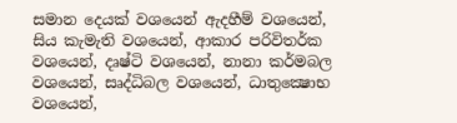සමාන දෙයක් වශයෙන් ඇදහීම් වශයෙන්, සිය කැමැති වශයෙන්, ආකාර පරිවිතර්ක වශයෙන්, දෘෂ්ටි වශයෙන්, නානා කර්මබල වශයෙන්, සෘද්ධිබල වශයෙන්, ධාතුක්‍ෂොභ වශයෙන්,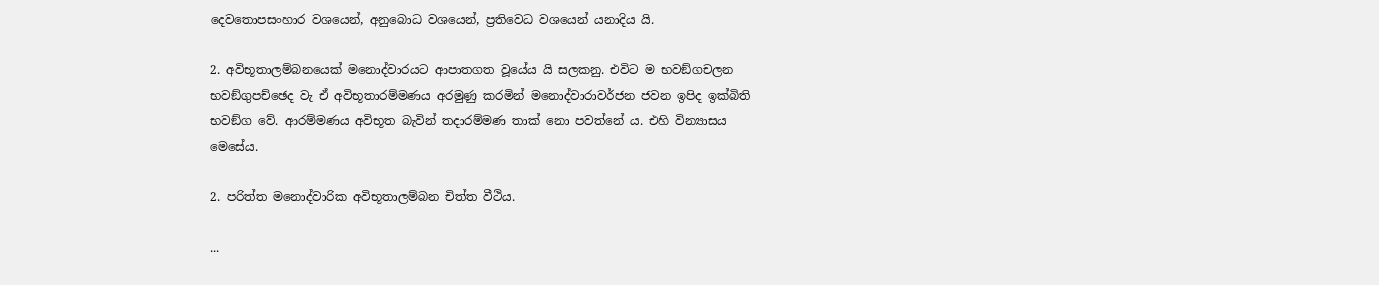දෙවතොපසංහාර වශයෙන්, අනුබොධ වශයෙන්, ප්‍රතිවෙධ වශයෙන් යනාදිය යි.

2. අවිභූතාලම්බනයෙක් මනොද්වාරයට ආපාතගත වූයේය යි සලකනු. එවිට ම භවඞ්ගචලන භවඞ්ගුපච්ඡෙද වැ ඒ අවිභූතාරම්මණය අරමුණු කරමින් මනොද්වාරාවර්ජන ජවන ඉපිද ඉක්බිති භවඞ්ග වේ. ආරම්මණය අවිභූත බැවින් තදාරම්මණ තාක් නො පවත්නේ ය. එහි වින්‍යාසය මෙසේය.

2. පරිත්ත මනොද්වාරික අවිභූතාලම්බන චිත්ත වීථිය.

...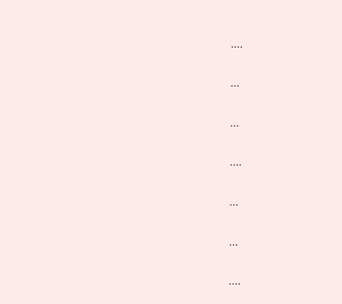....

...

...

....

...

...

....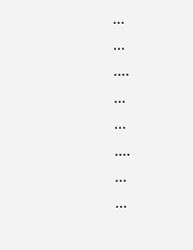...

...

....

...

...

....

...

...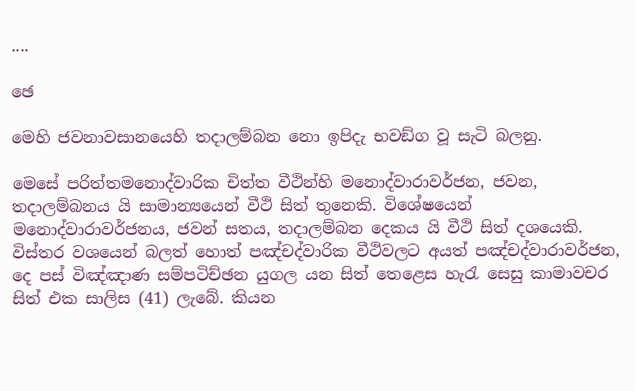....

ඡෙ

මෙහි ජවනාවසානයෙහි තදාලම්බන නො ඉපිදැ භවඞ්ග වූ සැටි බලනු.

මෙසේ පරිත්තමනොද්වාරික චිත්ත වීථින්හි මනොද්වාරාවර්ජන, ජවන, තදාලම්බනය යි සාමාන්‍යයෙන් වීථි සිත් තුනෙකි. විශේෂයෙන් මනොද්වාරාවර්ජනය, ජවන් සතය, තදාලම්බන දෙකය යි වීථි සිත් දශයෙකි. විස්තර වශයෙන් බලත් හොත් පඤ්චද්වාරික වීථිවලට අයත් පඤ්චද්වාරාවර්ජන, දෙ පස් විඤ්ඤාණ සම්පටිච්ඡන යුගල යන සිත් තෙළෙස හැරැ සෙසු කාමාවචර සිත් එක සාලිස (41) ලැබේ. කියන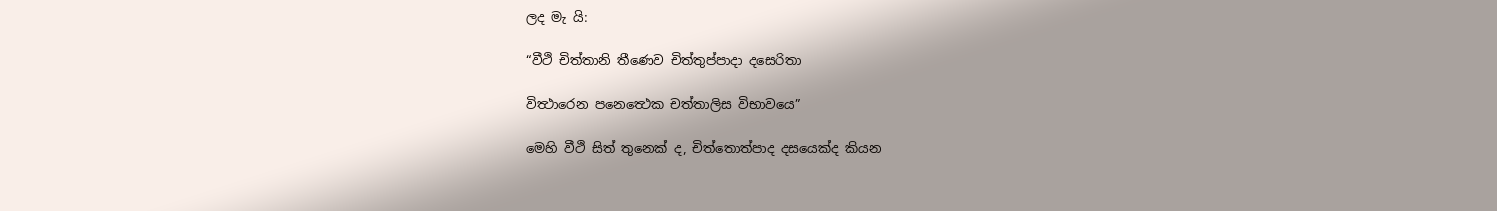ලද මැ යි:

“වීථි චිත්තානි තීණෙව චිත්තුප්පාදා දසෙරිතා

විත්‍ථාරෙන පනෙත්‍ථෙක චත්තාලිස විභාවයෙ”

මෙහි වීථි සිත් තුනෙක් ද, චිත්තොත්පාද දසයෙක්ද කියන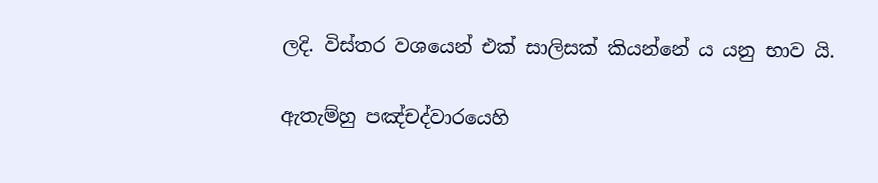ලදි. විස්තර වශයෙන් එක් සාලිසක් කියන්නේ ය යනු භාව යි.

ඇතැම්හු පඤ්චද්වාරයෙහි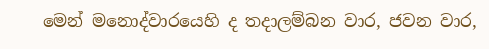මෙන් මනොද්වාරයෙහි ද තදාලම්බන වාර, ජවන වාර,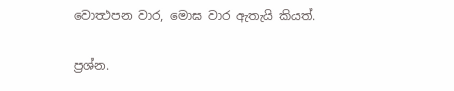වොත්‍ථපන වාර, මොඝ වාර ඇතැයි කියත්.

ප්‍රශ්න.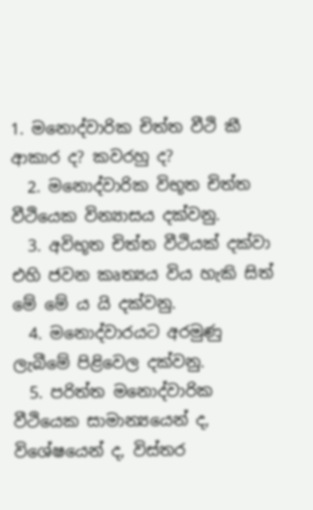1. මනොද්වාරික චිත්ත වීථි කී ආකාර ද? කවරහු ද?
  2. මනොද්වාරික විභූත චිත්ත වීථියෙක වින්‍යාසය දක්වනු.
  3. අවිභූත චිත්ත වීථියක් දක්වා එහි ජවන කෘත්‍යය විය හැකි සිත් මේ මේ ය යි දක්වනු.
  4. මනොද්වාරයට අරමුණු ලැබීමේ පිළිවෙල දක්වනු.
  5. පරිත්ත මනොද්වාරික වීථියෙක සාමාන්‍යයෙන් ද, විශේෂයෙන් ද, විස්තර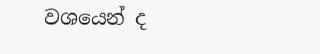වශයෙන් ද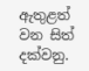ඇතුළත් වන සිත් දක්වනු.